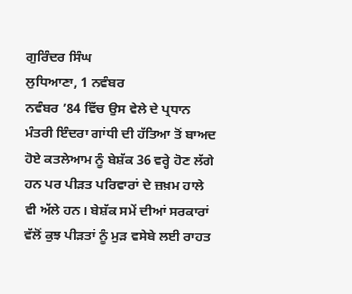ਗੁਰਿੰਦਰ ਸਿੰਘ
ਲੁਧਿਆਣਾ, 1 ਨਵੰਬਰ
ਨਵੰਬਰ ’84 ਵਿੱਚ ਉਸ ਵੇਲੇ ਦੇ ਪ੍ਰਧਾਨ ਮੰਤਰੀ ਇੰਦਰਾ ਗਾਂਧੀ ਦੀ ਹੱਤਿਆ ਤੋਂ ਬਾਅਦ ਹੋਏ ਕਤਲੇਆਮ ਨੂੰ ਬੇਸ਼ੱਕ 36 ਵਰ੍ਹੇ ਹੋਣ ਲੱਗੇ ਹਨ ਪਰ ਪੀੜਤ ਪਰਿਵਾਰਾਂ ਦੇ ਜ਼ਖ਼ਮ ਹਾਲੇ ਵੀ ਅੱਲੇ ਹਨ। ਬੇਸ਼ੱਕ ਸਮੇਂ ਦੀਆਂ ਸਰਕਾਰਾਂ ਵੱਲੋਂ ਕੁਝ ਪੀੜਤਾਂ ਨੂੰ ਮੁੜ ਵਸੇਬੇ ਲਈ ਰਾਹਤ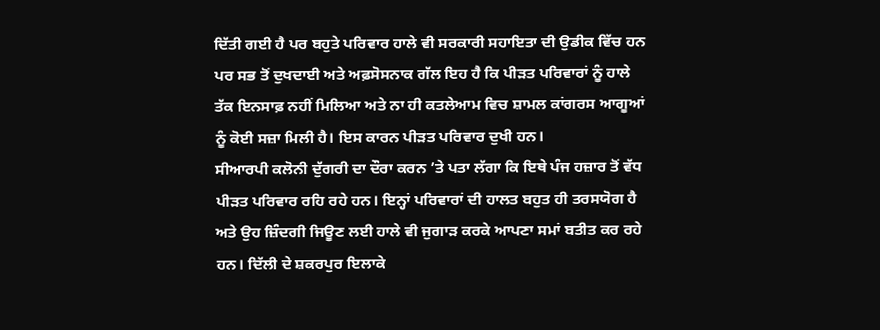ਦਿੱਤੀ ਗਈ ਹੈ ਪਰ ਬਹੁਤੇ ਪਰਿਵਾਰ ਹਾਲੇ ਵੀ ਸਰਕਾਰੀ ਸਹਾਇਤਾ ਦੀ ਉਡੀਕ ਵਿੱਚ ਹਨ ਪਰ ਸਭ ਤੋਂ ਦੁਖਦਾਈ ਅਤੇ ਅਫ਼ਸੋਸਨਾਕ ਗੱਲ ਇਹ ਹੈ ਕਿ ਪੀੜਤ ਪਰਿਵਾਰਾਂ ਨੂੰ ਹਾਲੇ ਤੱਕ ਇਨਸਾਫ਼ ਨਹੀਂ ਮਿਲਿਆ ਅਤੇ ਨਾ ਹੀ ਕਤਲੇਆਮ ਵਿਚ ਸ਼ਾਮਲ ਕਾਂਗਰਸ ਆਗੂਆਂ ਨੂੰ ਕੋਈ ਸਜ਼ਾ ਮਿਲੀ ਹੈ। ਇਸ ਕਾਰਨ ਪੀੜਤ ਪਰਿਵਾਰ ਦੁਖੀ ਹਨ।
ਸੀਆਰਪੀ ਕਲੋਨੀ ਦੁੱਗਰੀ ਦਾ ਦੌਰਾ ਕਰਨ ’ਤੇ ਪਤਾ ਲੱਗਾ ਕਿ ਇਥੇ ਪੰਜ ਹਜ਼ਾਰ ਤੋਂ ਵੱਧ ਪੀੜਤ ਪਰਿਵਾਰ ਰਹਿ ਰਹੇ ਹਨ। ਇਨ੍ਹਾਂ ਪਰਿਵਾਰਾਂ ਦੀ ਹਾਲਤ ਬਹੁਤ ਹੀ ਤਰਸਯੋਗ ਹੈ ਅਤੇ ਉਹ ਜ਼ਿੰਦਗੀ ਜਿਊਣ ਲਈ ਹਾਲੇ ਵੀ ਜੁਗਾੜ ਕਰਕੇ ਆਪਣਾ ਸਮਾਂ ਬਤੀਤ ਕਰ ਰਹੇ ਹਨ। ਦਿੱਲੀ ਦੇ ਸ਼ਕਰਪੁਰ ਇਲਾਕੇ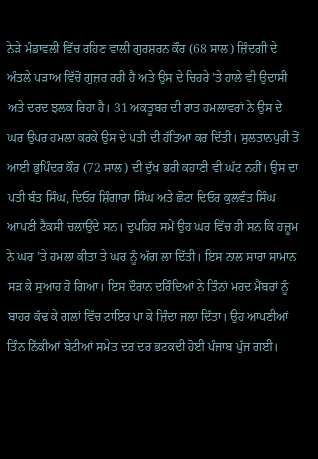ਨੇੜੇ ਮੰਡਾਵਲੀ ਵਿੱਚ ਰਹਿਣ ਵਾਲੀ ਗੁਰਸ਼ਰਨ ਕੌਰ (68 ਸਾਲ) ਜ਼ਿੰਦਗੀ ਦੇ ਅੰਤਲੇ ਪੜਾਅ ਵਿੱਚੋਂ ਗੁਜ਼ਰ ਰਹੀ ਹੈ ਅਤੇ ਉਸ ਦੇ ਚਿਹਰੇ ’ਤੇ ਹਾਲੇ ਵੀ ਉਦਾਸੀ ਅਤੇ ਦਰਦ ਝਲਕ ਰਿਹਾ ਹੈ। 31 ਅਕਤੂਬਰ ਦੀ ਰਾਤ ਹਮਲਾਵਰਾਂ ਨੇ ਉਸ ਦੇ ਘਰ ਉਪਰ ਹਮਲਾ ਕਰਕੇ ਉਸ ਦੇ ਪਤੀ ਦੀ ਹੱਤਿਆ ਕਰ ਦਿੱਤੀ। ਸੁਲਤਾਨਪੁਰੀ ਤੋਂ ਆਈ ਭੁਪਿੰਦਰ ਕੌਰ (72 ਸਾਲ) ਦੀ ਦੁੱਖ ਭਰੀ ਕਹਾਣੀ ਵੀ ਘੱਟ ਨਹੀਂ। ਉਸ ਦਾ ਪਤੀ ਬੰਤ ਸਿੰਘ, ਦਿਓਰ ਸ਼ਿੰਗਾਰਾ ਸਿੰਘ ਅਤੇ ਛੋਟਾ ਦਿਓਰ ਕੁਲਵੰਤ ਸਿੰਘ ਆਪਣੀ ਟੈਕਸੀ ਚਲਾਉਂਦੇ ਸਨ। ਦੁਪਹਿਰ ਸਮੇਂ ਉਹ ਘਰ ਵਿੱਚ ਹੀ ਸਨ ਕਿ ਹਜ਼ੂਮ ਨੇ ਘਰ ’ਤੇ ਹਮਲਾ ਕੀਤਾ ਤੇ ਘਰ ਨੂੰ ਅੱਗ ਲਾ ਦਿੱਤੀ। ਇਸ ਨਾਲ ਸਾਰਾ ਸਾਮਾਨ ਸੜ ਕੇ ਸੁਆਹ ਹੋ ਗਿਆ। ਇਸ ਦੌਰਾਨ ਦਰਿੰਦਿਆਂ ਨੇ ਤਿੰਨਾਂ ਮਰਦ ਮੈਂਬਰਾਂ ਨੂੰ ਬਾਹਰ ਕੱਢ ਕੇ ਗਲਾਂ ਵਿੱਚ ਟਾਇਰ ਪਾ ਕੇ ਜ਼ਿੰਦਾ ਜਲਾ ਦਿੱਤਾ। ਉਹ ਆਪਣੀਆਂ ਤਿੰਨ ਨਿੱਕੀਆਂ ਬੇਟੀਆਂ ਸਮੇਤ ਦਰ ਦਰ ਭਟਕਦੀ ਹੋਈ ਪੰਜਾਬ ਪੁੱਜ ਗਈ।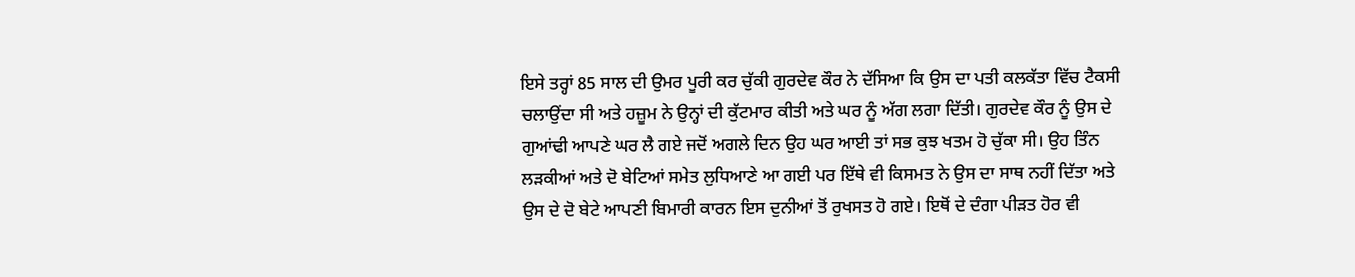ਇਸੇ ਤਰ੍ਹਾਂ 85 ਸਾਲ ਦੀ ਉਮਰ ਪੂਰੀ ਕਰ ਚੁੱਕੀ ਗੁਰਦੇਵ ਕੌਰ ਨੇ ਦੱਸਿਆ ਕਿ ਉਸ ਦਾ ਪਤੀ ਕਲਕੱਤਾ ਵਿੱਚ ਟੈਕਸੀ ਚਲਾਉਂਦਾ ਸੀ ਅਤੇ ਹਜ਼ੂਮ ਨੇ ਉਨ੍ਹਾਂ ਦੀ ਕੁੱਟਮਾਰ ਕੀਤੀ ਅਤੇ ਘਰ ਨੂੰ ਅੱਗ ਲਗਾ ਦਿੱਤੀ। ਗੁਰਦੇਵ ਕੌਰ ਨੂੰ ਉਸ ਦੇ ਗੁਆਂਢੀ ਆਪਣੇ ਘਰ ਲੈ ਗਏ ਜਦੋਂ ਅਗਲੇ ਦਿਨ ਉਹ ਘਰ ਆਈ ਤਾਂ ਸਭ ਕੁਝ ਖਤਮ ਹੋ ਚੁੱਕਾ ਸੀ। ਉਹ ਤਿੰਨ ਲੜਕੀਆਂ ਅਤੇ ਦੋ ਬੇਟਿਆਂ ਸਮੇਤ ਲੁਧਿਆਣੇ ਆ ਗਈ ਪਰ ਇੱਥੇ ਵੀ ਕਿਸਮਤ ਨੇ ਉਸ ਦਾ ਸਾਥ ਨਹੀਂ ਦਿੱਤਾ ਅਤੇ ਉਸ ਦੇ ਦੋ ਬੇਟੇ ਆਪਣੀ ਬਿਮਾਰੀ ਕਾਰਨ ਇਸ ਦੁਨੀਆਂ ਤੋਂ ਰੁਖਸਤ ਹੋ ਗਏ। ਇਥੋਂ ਦੇ ਦੰਗਾ ਪੀੜਤ ਹੋਰ ਵੀ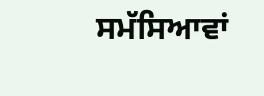ਸਮੱਸਿਆਵਾਂ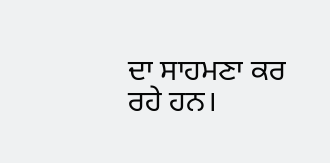ਦਾ ਸਾਹਮਣਾ ਕਰ ਰਹੇ ਹਨ।